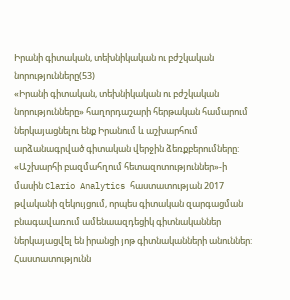Իրանի գիտական, տեխնիկական ու բժշկական նորությունները(53)
«Իրանի գիտական, տեխնիկական ու բժշկական նորությունները» հաղորդաշարի հերթական համարում ներկայացնելու ենք Իրանում և աշխարհում արձանագրված գիտական վերջին ձեռքբերումները:
«Աշխարհի բազմահղում հետազոտություններ»-ի մասին Clario Analytics հաստատության 2017 թվականի զեկույցում, որպես գիտական զարգացման բնագավառում ամենաազդեցիկ գիտնականներ ներկայացվել են իրանցի յոթ գիտնականների անուններ: Հաստատությունն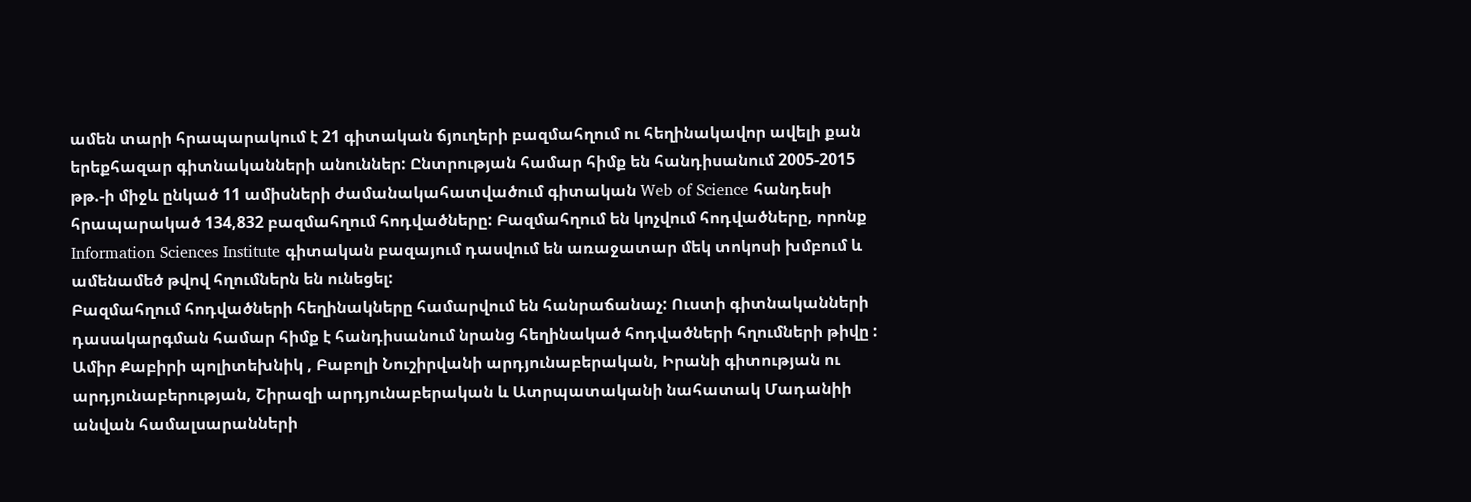ամեն տարի հրապարակում է 21 գիտական ճյուղերի բազմահղում ու հեղինակավոր ավելի քան երեքհազար գիտնականների անուններ: Ընտրության համար հիմք են հանդիսանում 2005-2015 թթ.-ի միջև ընկած 11 ամիսների ժամանակահատվածում գիտական Web of Science հանդեսի հրապարակած 134,832 բազմահղում հոդվածները: Բազմահղում են կոչվում հոդվածները, որոնք Information Sciences Institute գիտական բազայում դասվում են առաջատար մեկ տոկոսի խմբում և ամենամեծ թվով հղումներն են ունեցել:
Բազմահղում հոդվածների հեղինակները համարվում են հանրաճանաչ: Ուստի գիտնականների դասակարգման համար հիմք է հանդիսանում նրանց հեղինակած հոդվածների հղումների թիվը : Ամիր Քաբիրի պոլիտեխնիկ , Բաբոլի Նուշիրվանի արդյունաբերական, Իրանի գիտության ու արդյունաբերության, Շիրազի արդյունաբերական և Ատրպատականի նահատակ Մադանիի անվան համալսարանների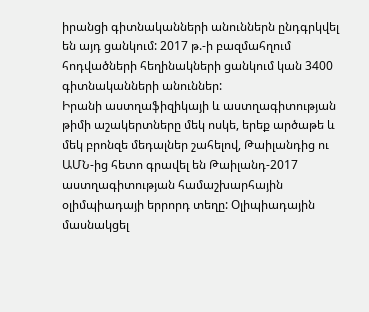իրանցի գիտնականների անուններն ընդգրկվել են այդ ցանկում: 2017 թ.-ի բազմահղում հոդվածների հեղինակների ցանկում կան 3400 գիտնականների անուններ:
Իրանի աստղաֆիզիկայի և աստղագիտության թիմի աշակերտները մեկ ոսկե, երեք արծաթե և մեկ բրոնզե մեդալներ շահելով, Թաիլանդից ու ԱՄՆ-ից հետո գրավել են Թաիլանդ-2017 աստղագիտության համաշխարհային օլիմպիադայի երրորդ տեղը: Օլիպիադային մասնակցել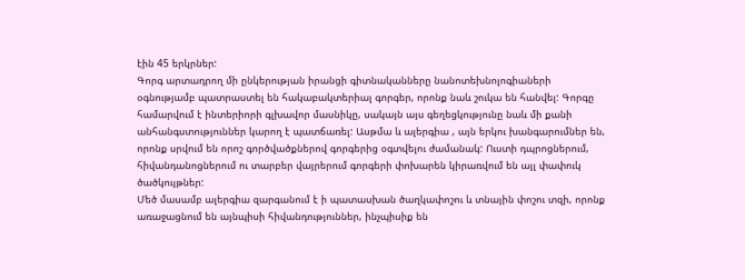էին 45 երկրներ:
Գորգ արտադրող մի ընկերության իրանցի գիտնականները նանոտեխնոլոգիաների օգնությամբ պատրաստել են հակաբակտերիալ գորգեր, որոնք նաև շուկա են հանվել: Գորգը համարվում է ինտերիորի գլխավոր մասնիկը, սակայն այս գեղեցկությունը նաև մի քանի անհանգստություններ կարող է պատճառել: Ասթմա և ալերգիա , այն երկու խանգարումներ են, որոնք սրվում են որոշ գործվածքներով գորգերից օգտվելու ժամանակ: Ուստի դպրոցներում, հիվանդանոցներում ու տարբեր վայրերում գորգերի փոխարեն կիրառվում են այլ փափուկ ծածկույթներ:
Մեծ մասամբ ալերգիա զարգանում է ի պատասխան ծաղկափոշու և տնային փոշու տզի, որոնք առաջացնում են այնպիսի հիվանդություններ, ինչպիսիք են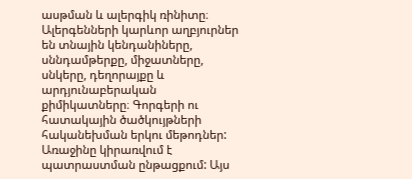ասթման և ալերգիկ ռինիտը։ Ալերգենների կարևոր աղբյուրներ են տնային կենդանիները, սննդամթերքը, միջատները, սնկերը, դեղորայքը և արդյունաբերական քիմիկատները։ Գորգերի ու հատակային ծածկույթների հականեխման երկու մեթոդներ: Առաջինը կիրառվում է պատրաստման ընթացքում: Այս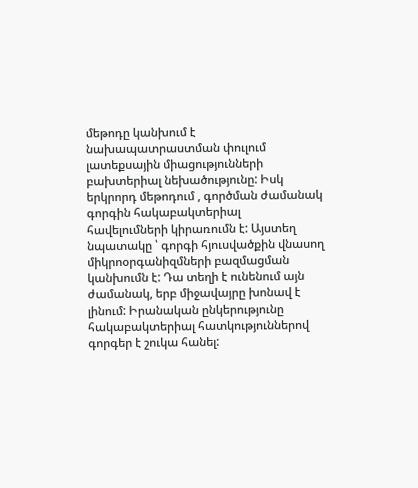մեթոդը կանխում է նախապատրաստման փուլում լատեքսային միացությունների բախտերիալ նեխածությունը: Իսկ երկրորդ մեթոդում , գործման ժամանակ գորգին հակաբակտերիալ հավելումների կիրառումն է: Այստեղ նպատակը ՝ գորգի հյուսվածքին վնասող միկրոօրգանիզմների բազմացման կանխումն է: Դա տեղի է ունենում այն ժամանակ, երբ միջավայրը խոնավ է լինում: Իրանական ընկերությունը հակաբակտերիալ հատկություններով գորգեր է շուկա հանել: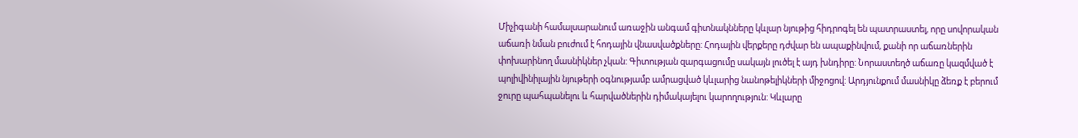Միչիգանի համալսարանում առաջին անգամ գիտնակնները կևլար նյութից հիդրոգել են պատրաստել, որը սովորական աճառի նման բուժում է հոդային վնասվածքները: Հոդային վերքերը դժվար են ապաքինվում, քանի որ աճառներին փոխարինող մասնիկներ չկան: Գիտության զարգացումը սակայն լուծել է այդ խնդիրը: Նորաստեղծ աճառը կազմված է պոլիվինիլային նյութերի օգնությամբ ամրացված կևլարից նանոթելիկների միջոցով: Արդյունքում մասնիկը ձեռք է բերում ջուրը պահպանելու և հարվածներին դիմակայելու կարողություն: Կևլարը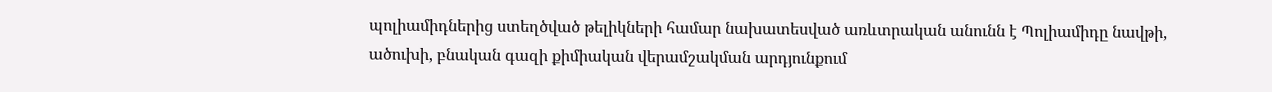պոլիամիդներից ստեղծված թելիկների համար նախատեսված առևտրական անունն է Պոլիամիդը նավթի, ածուխի, բնական գազի քիմիական վերամշակման արդյունքում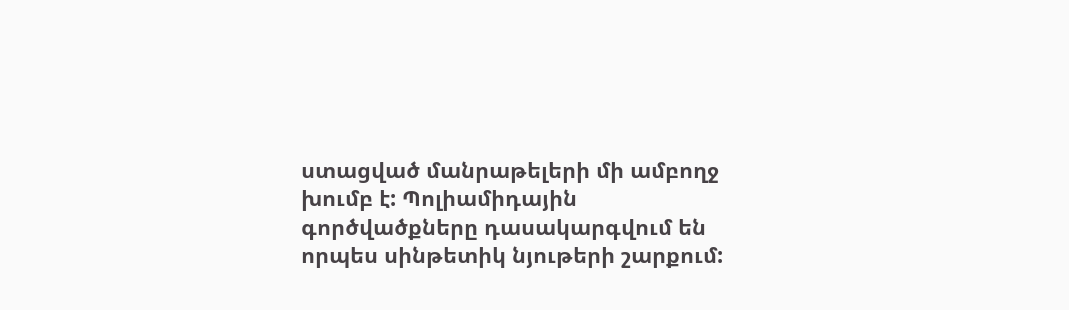ստացված մանրաթելերի մի ամբողջ խումբ է: Պոլիամիդային գործվածքները դասակարգվում են որպես սինթետիկ նյութերի շարքում: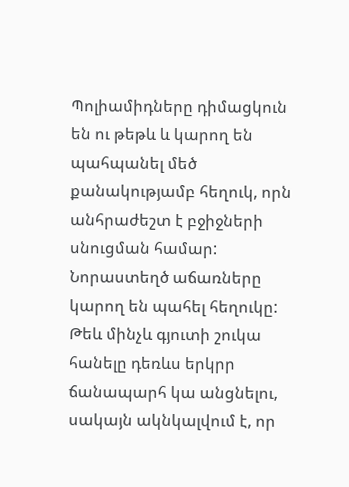Պոլիամիդները դիմացկուն են ու թեթև և կարող են պահպանել մեծ քանակությամբ հեղուկ, որն անհրաժեշտ է բջիջների սնուցման համար: Նորաստեղծ աճառները կարող են պահել հեղուկը: Թեև մինչև գյուտի շուկա հանելը դեռևս երկրր ճանապարհ կա անցնելու, սակայն ակնկալվում է, որ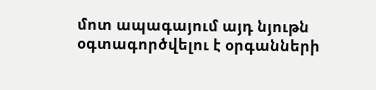մոտ ապագայում այդ նյութն օգտագործվելու է օրգանների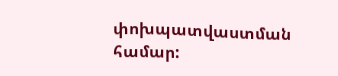փոխպատվաստման համար: